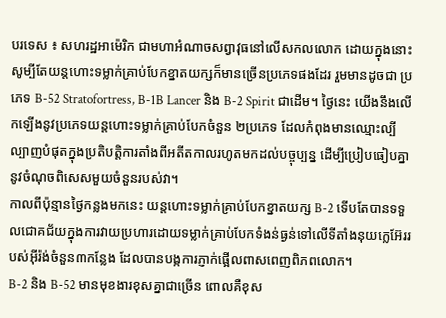បរទេស ៖ សហរដ្ឋអាម៉េរិក ជាមហាអំណាចសព្វាវុធនៅលើសកលលោក ដោយក្នុងនោះសូម្បីតែយន្តហោះទម្លាក់គ្រាប់បែកខ្នាតយក្សក៏មានច្រើនប្រភេទផងដែរ រួមមានដូចជា ប្រភេទ B-52 Stratofortress, B-1B Lancer និង B-2 Spirit ជាដើម។ ថ្ងៃនេះ យើងនឹងលើកឡើងនូវប្រភេទយន្តហោះទម្លាក់គ្រាប់បែកចំនួន ២ប្រភេទ ដែលកំពុងមានឈ្មោះល្បីល្បាញបំផុតក្នុងប្រតិបត្តិការតាំងពីអតីតកាលរហូតមកដល់បច្ចុប្បន្ន ដើម្បីប្រៀបធៀបគ្នានូវចំណុចពិសេសមួយចំនួនរបស់វា។
កាលពីប៉ុន្មានថ្ងៃកន្លងមកនេះ យន្តហោះទម្លាក់គ្រាប់បែកខ្នាតយក្ស B-2 ទើបតែបានទទួលជោគជ័យក្នុងការវាយប្រហារដោយទម្លាក់គ្រាប់បែកទំងន់ធ្ងន់ទៅលើទីតាំងនុយក្លេអ៊ែររបស់អ៊ីរ៉ង់ចំនួន៣កន្លែង ដែលបានបង្កការភ្ញាក់ផ្អើលពាសពេញពិភពលោក។
B-2 និង B-52 មានមុខងារខុសគ្នាជាច្រើន ពោលគឺខុស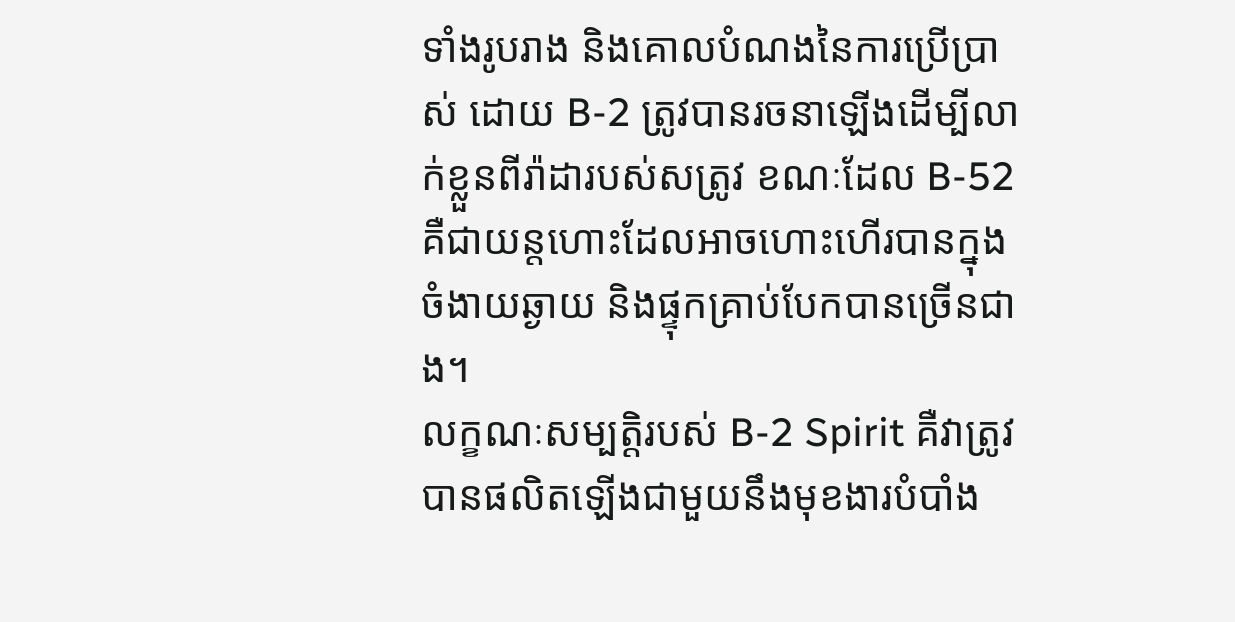ទាំងរូបរាង និងគោលបំណងនៃការប្រើប្រាស់ ដោយ B-2 ត្រូវបានរចនាឡើងដើម្បីលាក់ខ្លួនពីរ៉ាដារបស់សត្រូវ ខណៈដែល B-52 គឺជាយន្តហោះដែលអាចហោះហើរបានក្នុងចំងាយឆ្ងាយ និងផ្ទុកគ្រាប់បែកបានច្រើនជាង។
លក្ខណៈសម្បត្តិរបស់ B-2 Spirit គឺវាត្រូវបានផលិតឡើងជាមួយនឹងមុខងារបំបាំង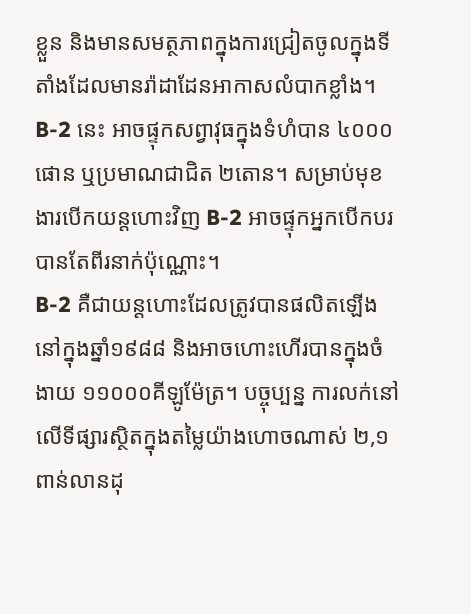ខ្លួន និងមានសមត្ថភាពក្នុងការជ្រៀតចូលក្នុងទីតាំងដែលមានរ៉ាដាដែនអាកាសលំបាកខ្លាំង។ B-2 នេះ អាចផ្ទុកសព្វាវុធក្នុងទំហំបាន ៤០០០ផោន ឬប្រមាណជាជិត ២តោន។ សម្រាប់មុខងារបើកយន្តហោះវិញ B-2 អាចផ្ទុកអ្នកបើកបរបានតែពីរនាក់ប៉ុណ្ណោះ។
B-2 គឺជាយន្តហោះដែលត្រូវបានផលិតឡើងនៅក្នុងឆ្នាំ១៩៨៨ និងអាចហោះហើរបានក្នុងចំងាយ ១១០០០គីឡូម៉ែត្រ។ បច្ចុប្បន្ន ការលក់នៅលើទីផ្សារស្ថិតក្នុងតម្លៃយ៉ាងហោចណាស់ ២,១ពាន់លានដុ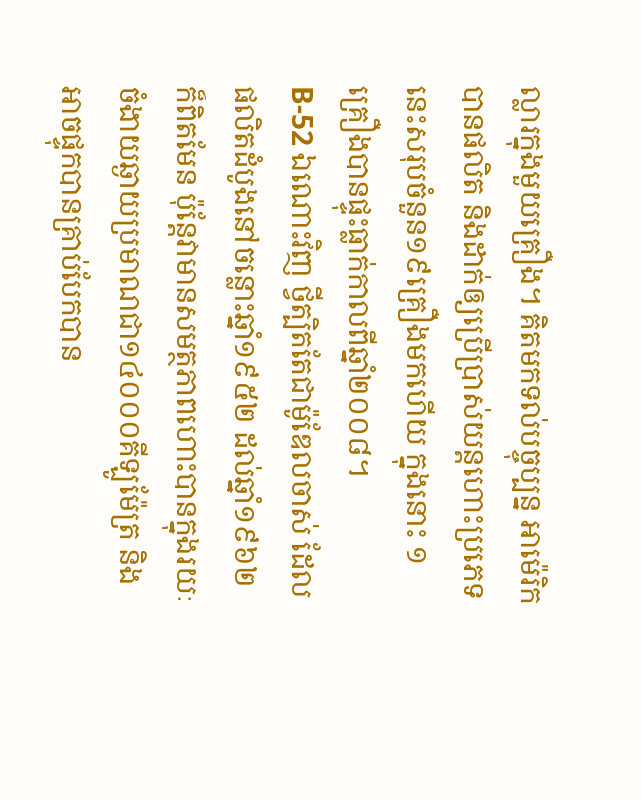ល្លារក្នុងមួយគ្រឿង។ គិតមកទល់បច្ចុប្បន្ន អាម៉េរិកបានផលិត និងដាក់ឲ្យប្រើប្រាស់យន្ដហោះប្រភេទនេះសរុបចំនួន១៩គ្រឿងមកហើយ ក្នុងនោះ ១គ្រឿងបានផ្ទុះធ្លាក់កាលពីឆ្នាំ២០០៨។
B-52 ឯណោះវិញ ថ្វីត្បិតតែជាម៉ូឌែលចាស់ ដែលផលិតដំបូងនៅចន្លោះឆ្នាំ១៩៥២ ដល់ឆ្នាំ១៩៦២ ក៏ពិតមែន ប៉ុន្តែវាមានសមត្ថភាពហោះបានក្នុងរយៈចំងាយឆ្ងាយប្រមាណជា១៤០០០គីឡូម៉ែត្រ និងអាចផ្ទុកបានគ្រាប់បែកបាន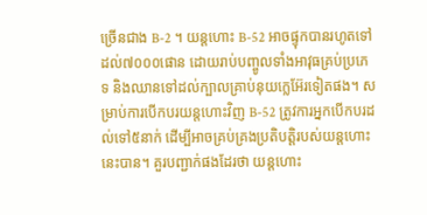ច្រើនជាង B-2 ។ យន្ដហោះ B-52 អាចផ្ទុកបានរហូតទៅដល់៧០០០ផោន ដោយរាប់បញ្ចូលទាំងអាវុធគ្រប់ប្រភេទ និងឈានទៅដល់ក្បាលគ្រាប់នុយក្លេអ៊ែរទៀតផង។ សម្រាប់ការបើកបរយន្តហោះវិញ B-52 ត្រូវការអ្នកបើកបរដល់ទៅ៥នាក់ ដើម្បីអាចគ្រប់គ្រងប្រតិបត្តិរបស់យន្តហោះនេះបាន។ គួរបញ្ជាក់ផងដែរថា យន្ដហោះ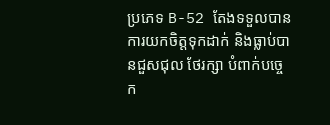ប្រភេទ B-52 តែងទទួលបានការយកចិត្តទុកដាក់ និងធ្លាប់បានជួសជុល ថែរក្សា បំពាក់បច្ចេក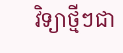វិទ្យាថ្មីៗជា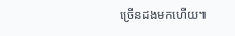ច្រើនដងមកហើយ៕